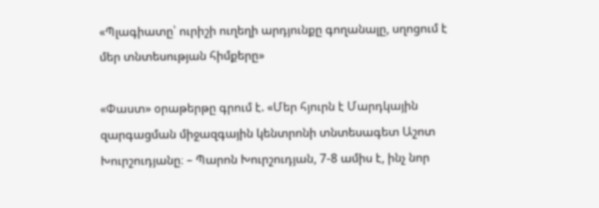«Պլագիատը՝ ուրիշի ուղեղի արդյունքը գողանալը, սղոցում է մեր տնտեսության հիմքերը»

«Փաստ» օրաթերթը գրում է. «Մեր հյուրն է Մարդկային զարգացման միջազգային կենտրոնի տնտեսագետ Աշոտ Խուրշուդյանը։ – Պարոն Խուրշուդյան, 7-8 ամիս է, ինչ նոր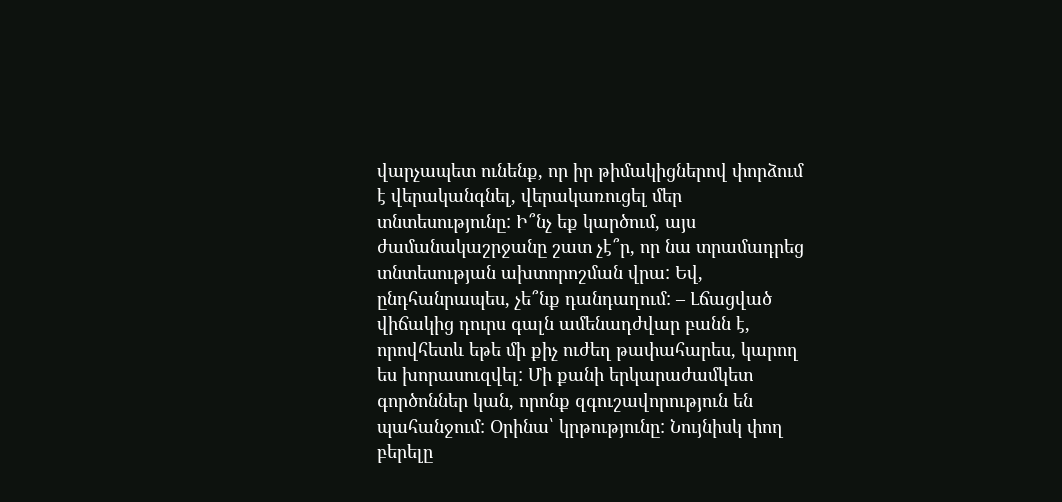վարչապետ ունենք, որ իր թիմակիցներով փորձում է վերականգնել, վերակառուցել մեր տնտեսությունը: Ի՞նչ եք կարծում, այս ժամանակաշրջանը շատ չէ՞ր, որ նա տրամադրեց տնտեսության ախտորոշման վրա: Եվ, ընդհանրապես, չե՞նք դանդաղում: – Լճացված վիճակից դուրս գալն ամենադժվար բանն է, որովհետև եթե մի քիչ ուժեղ թափահարես, կարող ես խորասուզվել: Մի քանի երկարաժամկետ գործոններ կան, որոնք զգուշավորություն են պահանջում: Օրինա՝ կրթությունը: Նույնիսկ փող բերելը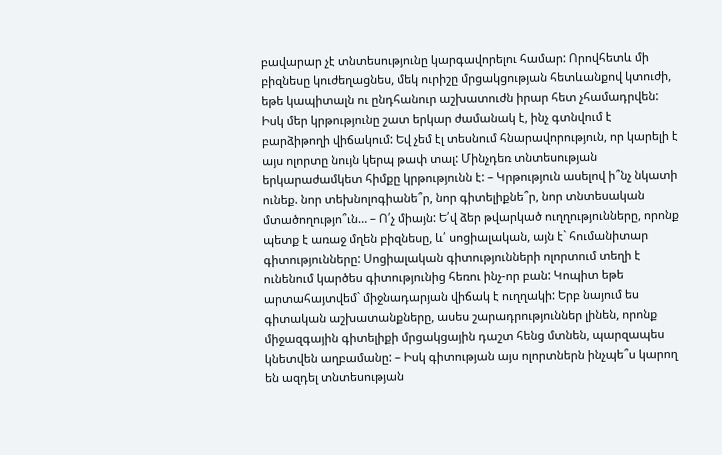բավարար չէ տնտեսությունը կարգավորելու համար: Որովհետև մի բիզնեսը կուժեղացնես, մեկ ուրիշը մրցակցության հետևանքով կտուժի, եթե կապիտալն ու ընդհանուր աշխատուժն իրար հետ չհամադրվեն: Իսկ մեր կրթությունը շատ երկար ժամանակ է, ինչ գտնվում է բարձիթողի վիճակում: Եվ չեմ էլ տեսնում հնարավորություն, որ կարելի է այս ոլորտը նույն կերպ թափ տալ: Մինչդեռ տնտեսության երկարաժամկետ հիմքը կրթությունն է: – Կրթություն ասելով ի՞նչ նկատի ունեք. նոր տեխնոլոգիանե՞ր, նոր գիտելիքնե՞ր, նոր տնտեսական մտածողությո՞ւն… – Ո՛չ միայն: Ե՛վ ձեր թվարկած ուղղությունները, որոնք պետք է առաջ մղեն բիզնեսը, և՛ սոցիալական, այն է` հումանիտար գիտությունները: Սոցիալական գիտությունների ոլորտում տեղի է ունենում կարծես գիտությունից հեռու ինչ-որ բան: Կոպիտ եթե արտահայտվեմ` միջնադարյան վիճակ է ուղղակի: Երբ նայում ես գիտական աշխատանքները, ասես շարադրություններ լինեն, որոնք միջազգային գիտելիքի մրցակցային դաշտ հենց մտնեն, պարզապես կնետվեն աղբամանը: – Իսկ գիտության այս ոլորտներն ինչպե՞ս կարող են ազդել տնտեսության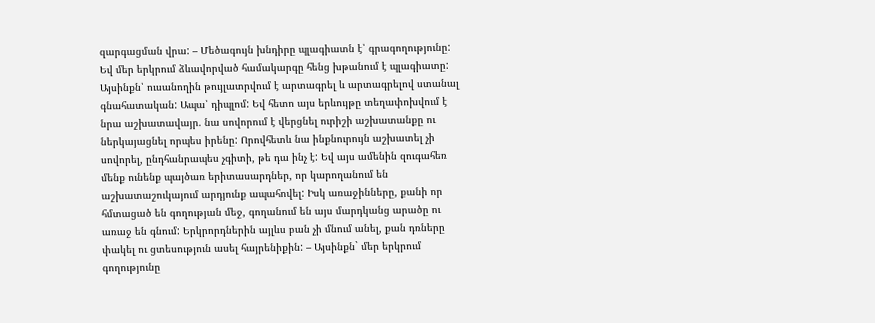զարգացման վրա: – Մեծագույն խնդիրը պլագիատն է՝ գրագողությունը: Եվ մեր երկրում ձևավորված համակարգը հենց խթանում է պլագիատը: Այսինքն՝ ուսանողին թույլատրվում է արտագրել և արտագրելով ստանալ գնահատական: Ապա՝ դիպլոմ: Եվ հետո այս երևույթը տեղափոխվում է նրա աշխատավայր. նա սովորում է վերցնել ուրիշի աշխատանքը ու ներկայացնել որպես իրենը: Որովհետև նա ինքնուրույն աշխատել չի սովորել, ընդհանրապես չգիտի, թե դա ինչ է: Եվ այս ամենին զուգահեռ մենք ունենք պայծառ երիտասարդներ, որ կարողանում են աշխատաշուկայում արդյունք ապահովել: Իսկ առաջինները, քանի որ հմտացած են գողության մեջ, գողանում են այս մարդկանց արածը ու առաջ են գնում: Երկրորդներին այլևս բան չի մնում անել, քան դռները փակել ու ցտեսություն ասել հայրենիքին: – Այսինքն` մեր երկրում գողությունը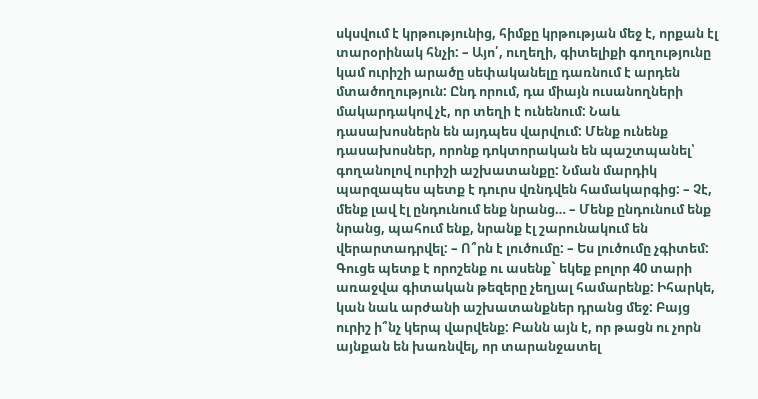սկսվում է կրթությունից, հիմքը կրթության մեջ է, որքան էլ տարօրինակ հնչի: – Այո՛, ուղեղի, գիտելիքի գողությունը կամ ուրիշի արածը սեփականելը դառնում է արդեն մտածողություն: Ընդ որում, դա միայն ուսանողների մակարդակով չէ, որ տեղի է ունենում: Նաև դասախոսներն են այդպես վարվում: Մենք ունենք դասախոսներ, որոնք դոկտորական են պաշտպանել՝ գողանոլով ուրիշի աշխատանքը: Նման մարդիկ պարզապես պետք է դուրս վռնդվեն համակարգից: – Չէ, մենք լավ էլ ընդունում ենք նրանց… – Մենք ընդունում ենք նրանց, պահում ենք, նրանք էլ շարունակում են վերարտադրվել: – Ո՞րն է լուծումը: – Ես լուծումը չգիտեմ: Գուցե պետք է որոշենք ու ասենք` եկեք բոլոր 40 տարի առաջվա գիտական թեզերը չեղյալ համարենք: Իհարկե, կան նաև արժանի աշխատանքներ դրանց մեջ: Բայց ուրիշ ի՞նչ կերպ վարվենք: Բանն այն է, որ թացն ու չորն այնքան են խառնվել, որ տարանջատել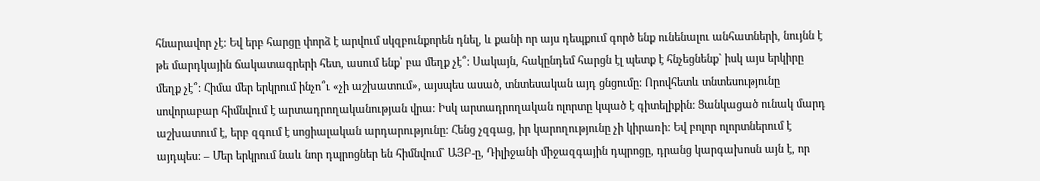հնարավոր չէ: Եվ երբ հարցը փորձ է արվում սկզբունքորեն դնել, և քանի որ այս դեպքում գործ ենք ունենալու անհատների, նույնն է թե մարդկային ճակատագրերի հետ, ասում ենք՝ բա մեղք չէ՞: Սակայն, հակընդեմ հարցն էլ պետք է հնչեցնենք` իսկ այս երկիրը մեղք չէ՞: Հիմա մեր երկրում ինչո՞ւ «չի աշխատում», այսպես ասած, տնտեսական այդ ցնցումը: Որովհետև տնտեսությունը սովորաբար հիմնվում է արտադրողականության վրա: Իսկ արտադրողական ոլորտը կպած է գիտելիքին: Ցանկացած ունակ մարդ աշխատում է, երբ զգում է սոցիալական արդարությունը: Հենց չզգաց, իր կարողությունը չի կիրառի: Եվ բոլոր ոլորտներում է այդպես: – Մեր երկրում նաև նոր դպրոցներ են հիմնվում` ԱՅԲ-ը, Դիլիջանի միջազգային դպրոցը, դրանց կարգախոսն այն է, որ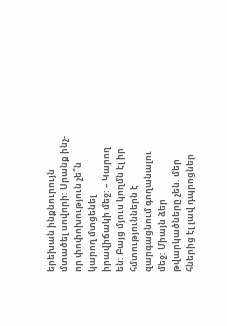երեխան ինքնուրույն մտածել սովորի: Սրանք ինչ-որ փոփոխություն չե՞ն կարող մտցենել իրավիճակի մեջ: – Կարող են: Բայց մյուս կողմն էլ իր հմտություններն է զարգացնում գողանալու մեջ: Միայն ձեր թվարկածները չեն. մեր հներից էլ լավ դպրոցներ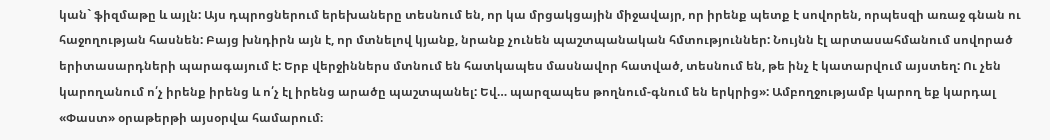կան` ֆիզմաթը և այլն: Այս դպրոցներում երեխաները տեսնում են, որ կա մրցակցային միջավայր, որ իրենք պետք է սովորեն, որպեսզի առաջ գնան ու հաջողության հասնեն: Բայց խնդիրն այն է, որ մտնելով կյանք, նրանք չունեն պաշտպանական հմտություններ: Նույնն էլ արտասահմանում սովորած երիտասարդների պարագայում է: Երբ վերջիններս մտնում են հատկապես մասնավոր հատված, տեսնում են, թե ինչ է կատարվում այստեղ: Ու չեն կարողանում ո՛չ իրենք իրենց և ո՛չ էլ իրենց արածը պաշտպանել: Եվ… պարզապես թողնում-գնում են երկրից»: Ամբողջությամբ կարող եք կարդալ «Փաստ» օրաթերթի այսօրվա համարում։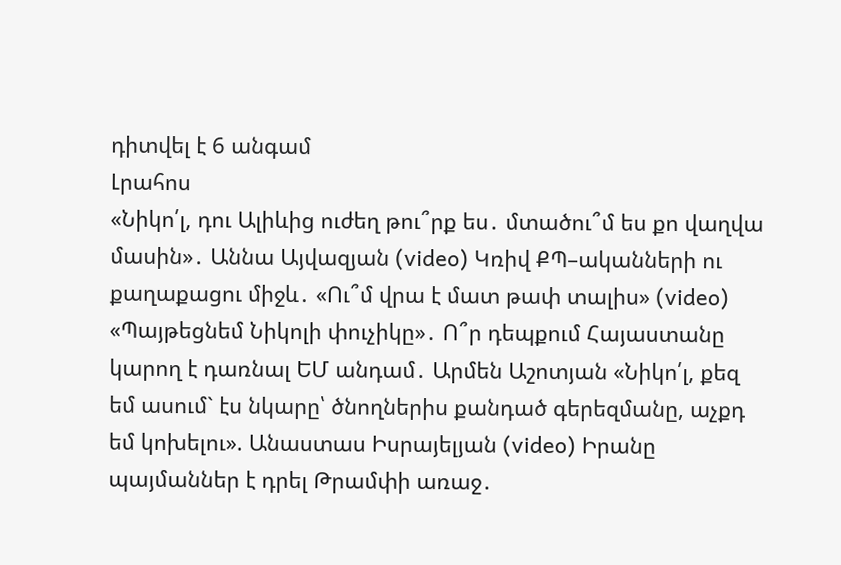դիտվել է 6 անգամ
Լրահոս
«Նիկո՛լ, դու Ալիևից ուժեղ թու՞րք ես․ մտածու՞մ ես քո վաղվա մասին»․ Աննա Այվազյան (video) Կռիվ ՔՊ–ականների ու քաղաքացու միջև․ «Ու՞մ վրա է մատ թափ տալիս» (video) «Պայթեցնեմ Նիկոլի փուչիկը»․ Ո՞ր դեպքում Հայաստանը կարող է դառնալ ԵՄ անդամ․ Արմեն Աշոտյան «Նիկո՛լ, քեզ եմ ասում` էս նկարը՝ ծնողներիս քանդած գերեզմանը, աչքդ եմ կոխելու». Անաստաս Իսրայելյան (video) Իրանը պայմաններ է դրել Թրամփի առաջ․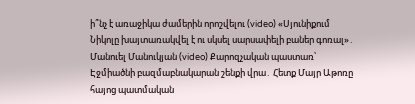ի՞նչ է առաջիկա ժամերին որոշվելու (video) «Սյունիքում Նիկոլը խայտառակվել է ու սկսել սարսափելի բաներ գոռալ»․ Մանուել Մանուկյան (video) Քարոզչական պաստառ՝ Էջմիածնի բազմաբնակարան շենքի վրա․ Հետք Մայր Աթոռը հայոց պատմական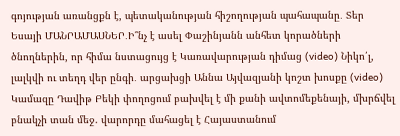գոյության առանցքն է, պետականության հիշողության պահապանը․ Տեր Եսայի ՄԱՆՐԱՄԱՍՆԵՐ․Ի՞նչ է ասել Փաշինյանն անհետ կորածների ծնողներին, որ հիմա նստացույց է Կառավարության դիմաց (video) Նիկո՛լ, լալկվի ու տեղդ վեր ընգի․ արցախցի Աննա Այվազյանի կոշտ խոսքը (video) Կամազը Դավիթ Բեկի փողոցում բախվել է մի քանի ավտոմեքենայի, մխրճվել բնակչի տան մեջ. վարորդը մահացել է Հայաստանում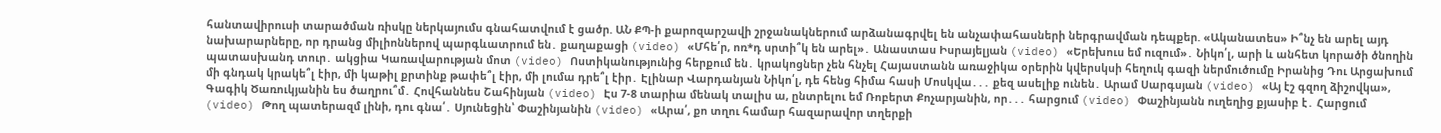հանտավիրուսի տարածման ռիսկը ներկայումս գնահատվում է ցածր. ԱՆ ՔՊ-ի քարոզարշավի շրջանակներում արձանագրվել են անչափահասների ներգրավման դեպքեր. «Ականատես» Ի՞նչ են արել այդ նախարարները, որ դրանց միլիոններով պարգևատրում են․ քաղաքացի (video) «Մհե՛ր, ոռ*դ սրտի՞կ են արել»․ Անաստաս Իսրայելյան (video) «Երեխուս եմ ուզում»․ Նիկո՛լ, արի և անհետ կորածի ծնողին պատասխանդ տուր․ ակցիա Կառավարության մոտ (video) Ոստիկանությունից հերքում են․ կրակոցներ չեն հնչել Հայաստանն առաջիկա օրերին կվերսկսի հեղուկ գազի ներմուծումը Իրանից Դու Արցախում մի գնդակ կրակե՞լ էիր, մի կաթիլ քրտինք թափե՞լ էիր, մի լումա դրե՞լ էիր․ Էլինար Վարդանյան Նիկո՛լ, դե հենց հիմա հասի Մոսկվա․․․ քեզ ասելիք ունեն․ Արամ Սարգսյան (video) «Այ էշ գզող ձիշովկա», Գագիկ Ծառուկյանին ես ծաղրու՞մ․ Հովհաննես Շահինյան (video) Էս 7-8 տարիա մենակ տալիս ա, ընտրելու եմ Ռոբերտ Քոչարյանին, որ․․․ հարցում (video) Փաշինյանն ուղեղից քյասիբ է․ Հարցում (video) Թող պատերազմ լինի, դու գնա՛․ Սյունեցին՝ Փաշինյանին (video) «Արա՛, քո տղու համար հազարավոր տղերքի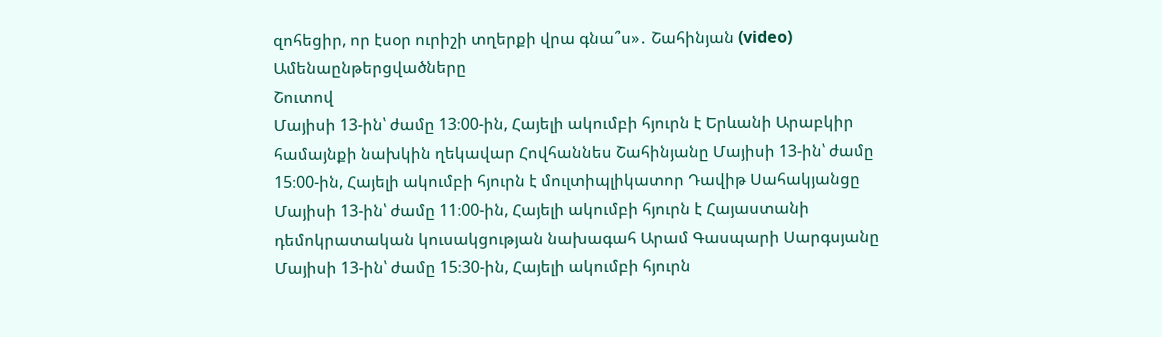զոհեցիր, որ էսօր ուրիշի տղերքի վրա գնա՞ս»․ Շահինյան (video)
Ամենաընթերցվածները
Շուտով
Մայիսի 13-ին՝ ժամը 13։00-ին, Հայելի ակումբի հյուրն է Երևանի Արաբկիր համայնքի նախկին ղեկավար Հովհաննես Շահինյանը Մայիսի 13-ին՝ ժամը 15։00-ին, Հայելի ակումբի հյուրն է մուլտիպլիկատոր Դավիթ Սահակյանցը Մայիսի 13-ին՝ ժամը 11։00-ին, Հայելի ակումբի հյուրն է Հայաստանի դեմոկրատական կուսակցության նախագահ Արամ Գասպարի Սարգսյանը Մայիսի 13-ին՝ ժամը 15։30-ին, Հայելի ակումբի հյուրն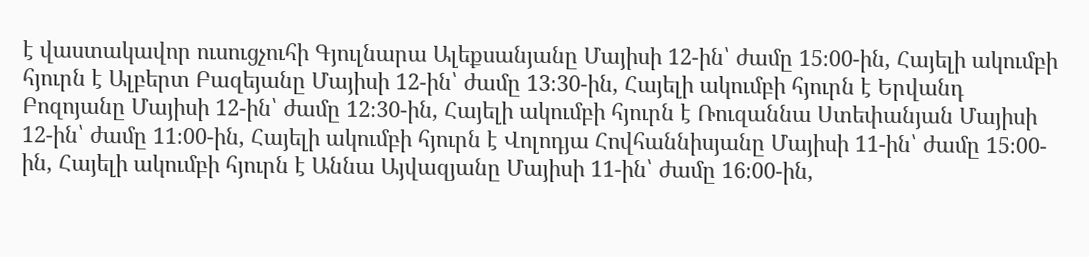է վաստակավոր ուսուցչուհի Գյուլնարա Ալեքսանյանը Մայիսի 12-ին՝ ժամը 15։00-ին, Հայելի ակումբի հյուրն է Ալբերտ Բազեյանը Մայիսի 12-ին՝ ժամը 13։30-ին, Հայելի ակումբի հյուրն է Երվանդ Բոզոյանը Մայիսի 12-ին՝ ժամը 12։30-ին, Հայելի ակումբի հյուրն է Ռուզաննա Ստեփանյան Մայիսի 12-ին՝ ժամը 11։00-ին, Հայելի ակումբի հյուրն է Վոլոդյա Հովհաննիսյանը Մայիսի 11-ին՝ ժամը 15։00-ին, Հայելի ակումբի հյուրն է Աննա Այվազյանը Մայիսի 11-ին՝ ժամը 16։00-ին,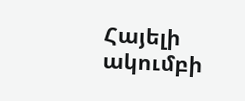Հայելի ակումբի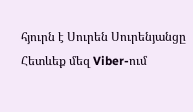հյուրն է Սուրեն Սուրենյանցը
Հետևեք մեզ Viber-ում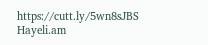https://cutt.ly/5wn8sJBS
Hayeli.am